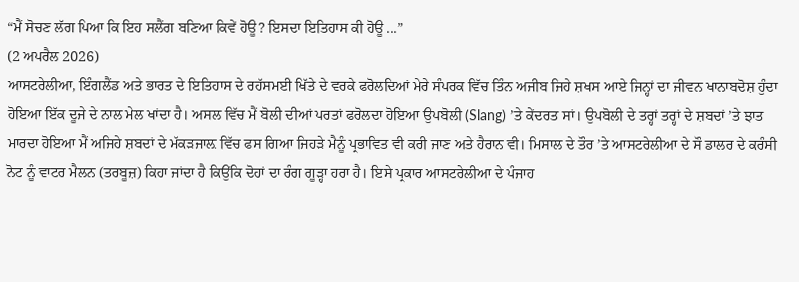“ਮੈਂ ਸੋਚਣ ਲੱਗ ਪਿਆ ਕਿ ਇਹ ਸਲੈਂਗ ਬਣਿਆ ਕਿਵੇਂ ਹੋਊ? ਇਸਦਾ ਇਤਿਹਾਸ ਕੀ ਹੋਊ ...”
(2 ਅਪਰੈਲ 2026)
ਆਸਟਰੇਲੀਆ, ਇੰਗਲੈਂਡ ਅਤੇ ਭਾਰਤ ਦੇ ਇਤਿਹਾਸ ਦੇ ਰਹੱਸਮਈ ਖਿੱਤੇ ਦੇ ਵਰਕੇ ਫਰੋਲਦਿਆਂ ਮੇਰੇ ਸੰਪਰਕ ਵਿੱਚ ਤਿੰਨ ਅਜੀਬ ਜਿਹੇ ਸ਼ਖਸ ਆਏ ਜਿਨ੍ਹਾਂ ਦਾ ਜੀਵਨ ਖਾਨਾਬਦੋਸ਼ ਹੁੰਦਾ ਹੋਇਆ ਇੱਕ ਦੂਜੇ ਦੇ ਨਾਲ ਮੇਲ ਖਾਂਦਾ ਹੈ। ਅਸਲ ਵਿੱਚ ਮੈਂ ਬੋਲੀ ਦੀਆਂ ਪਰਤਾਂ ਫਰੋਲਦਾ ਹੋਇਆ ਉਪਬੋਲੀ (Slang) ’ਤੇ ਕੇਂਦਰਤ ਸਾਂ। ਉਪਬੋਲੀ ਦੇ ਤਰ੍ਹਾਂ ਤਰ੍ਹਾਂ ਦੇ ਸ਼ਬਦਾਂ ’ਤੇ ਝਾਤ ਮਾਰਦਾ ਹੋਇਆ ਮੈਂ ਅਜਿਹੇ ਸ਼ਬਦਾਂ ਦੇ ਮੱਕੜਜਾਲ਼ ਵਿੱਚ ਫਸ ਗਿਆ ਜਿਹੜੇ ਮੈਨੂੰ ਪ੍ਰਭਾਵਿਤ ਵੀ ਕਰੀ ਜਾਣ ਅਤੇ ਹੈਰਾਨ ਵੀ। ਮਿਸਾਲ ਦੇ ਤੌਰ ’ਤੇ ਆਸਟਰੇਲੀਆ ਦੇ ਸੌ ਡਾਲਰ ਦੇ ਕਰੰਸੀ ਨੋਟ ਨੂੰ ਵਾਟਰ ਮੈਲਨ (ਤਰਬੂਜ਼) ਕਿਹਾ ਜਾਂਦਾ ਹੈ ਕਿਉਂਕਿ ਦੋਹਾਂ ਦਾ ਰੰਗ ਗੂੜ੍ਹਾ ਹਰਾ ਹੈ। ਇਸੇ ਪ੍ਰਕਾਰ ਆਸਟਰੇਲੀਆ ਦੇ ਪੰਜਾਹ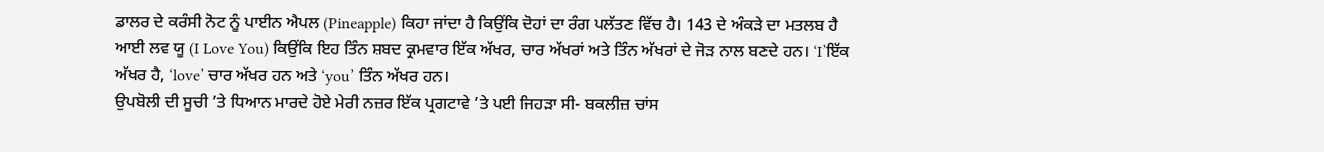ਡਾਲਰ ਦੇ ਕਰੰਸੀ ਨੋਟ ਨੂੰ ਪਾਈਨ ਐਪਲ (Pineapple) ਕਿਹਾ ਜਾਂਦਾ ਹੈ ਕਿਉਂਕਿ ਦੋਹਾਂ ਦਾ ਰੰਗ ਪਲੱਤਣ ਵਿੱਚ ਹੈ। 143 ਦੇ ਅੰਕੜੇ ਦਾ ਮਤਲਬ ਹੈ ਆਈ ਲਵ ਯੂ (I Love You) ਕਿਉਂਕਿ ਇਹ ਤਿੰਨ ਸ਼ਬਦ ਕ੍ਰਮਵਾਰ ਇੱਕ ਅੱਖਰ, ਚਾਰ ਅੱਖਰਾਂ ਅਤੇ ਤਿੰਨ ਅੱਖਰਾਂ ਦੇ ਜੋੜ ਨਾਲ ਬਣਦੇ ਹਨ। ‘I’ਇੱਕ ਅੱਖਰ ਹੈ, ‘love’ ਚਾਰ ਅੱਖਰ ਹਨ ਅਤੇ ‘you’ ਤਿੰਨ ਅੱਖਰ ਹਨ।
ਉਪਬੋਲੀ ਦੀ ਸੂਚੀ ’ਤੇ ਧਿਆਨ ਮਾਰਦੇ ਹੋਏ ਮੇਰੀ ਨਜ਼ਰ ਇੱਕ ਪ੍ਰਗਟਾਵੇ ’ਤੇ ਪਈ ਜਿਹੜਾ ਸੀ- ਬਕਲੀਜ਼ ਚਾਂਸ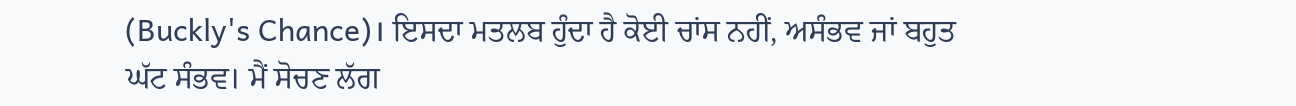(Buckly's Chance)। ਇਸਦਾ ਮਤਲਬ ਹੁੰਦਾ ਹੈ ਕੋਈ ਚਾਂਸ ਨਹੀਂ, ਅਸੰਭਵ ਜਾਂ ਬਹੁਤ ਘੱਟ ਸੰਭਵ। ਮੈਂ ਸੋਚਣ ਲੱਗ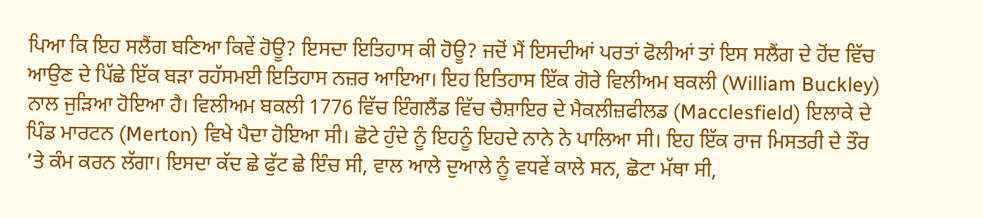ਪਿਆ ਕਿ ਇਹ ਸਲੈਂਗ ਬਣਿਆ ਕਿਵੇਂ ਹੋਊ? ਇਸਦਾ ਇਤਿਹਾਸ ਕੀ ਹੋਊ? ਜਦੋਂ ਮੈਂ ਇਸਦੀਆਂ ਪਰਤਾਂ ਫੋਲੀਆਂ ਤਾਂ ਇਸ ਸਲੈਂਗ ਦੇ ਹੋਂਦ ਵਿੱਚ ਆਉਣ ਦੇ ਪਿੱਛੇ ਇੱਕ ਬੜਾ ਰਹੱਸਮਈ ਇਤਿਹਾਸ ਨਜ਼ਰ ਆਇਆ। ਇਹ ਇਤਿਹਾਸ ਇੱਕ ਗੋਰੇ ਵਿਲੀਅਮ ਬਕਲੀ (William Buckley) ਨਾਲ ਜੁੜਿਆ ਹੋਇਆ ਹੈ। ਵਿਲੀਅਮ ਬਕਲੀ 1776 ਵਿੱਚ ਇੰਗਲੈਂਡ ਵਿੱਚ ਚੈਸ਼ਾਇਰ ਦੇ ਮੈਕਲੀਜ਼ਫੀਲਡ (Macclesfield) ਇਲਾਕੇ ਦੇ ਪਿੰਡ ਮਾਰਟਨ (Merton) ਵਿਖੇ ਪੈਦਾ ਹੋਇਆ ਸੀ। ਛੋਟੇ ਹੁੰਦੇ ਨੂੰ ਇਹਨੂੰ ਇਹਦੇ ਨਾਨੇ ਨੇ ਪਾਲਿਆ ਸੀ। ਇਹ ਇੱਕ ਰਾਜ ਮਿਸਤਰੀ ਦੇ ਤੌਰ ’ਤੇ ਕੰਮ ਕਰਨ ਲੱਗਾ। ਇਸਦਾ ਕੱਦ ਛੇ ਫੁੱਟ ਛੇ ਇੰਚ ਸੀ, ਵਾਲ ਆਲੇ ਦੁਆਲੇ ਨੂੰ ਵਧਵੇਂ ਕਾਲੇ ਸਨ, ਛੋਟਾ ਮੱਥਾ ਸੀ,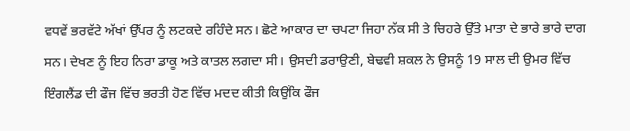ਵਧਵੇਂ ਭਰਵੱਟੇ ਅੱਖਾਂ ਉੱਪਰ ਨੂੰ ਲਟਕਦੇ ਰਹਿੰਦੇ ਸਨ। ਛੋਟੇ ਆਕਾਰ ਦਾ ਚਪਟਾ ਜਿਹਾ ਨੱਕ ਸੀ ਤੇ ਚਿਹਰੇ ਉੱਤੇ ਮਾਤਾ ਦੇ ਭਾਰੇ ਭਾਰੇ ਦਾਗ ਸਨ। ਦੇਖਣ ਨੂੰ ਇਹ ਨਿਰਾ ਡਾਕੂ ਅਤੇ ਕਾਤਲ ਲਗਦਾ ਸੀ। ਉਸਦੀ ਡਰਾਉਣੀ, ਬੇਢਵੀ ਸ਼ਕਲ ਨੇ ਉਸਨੂੰ 19 ਸਾਲ ਦੀ ਉਮਰ ਵਿੱਚ ਇੰਗਲੈਂਡ ਦੀ ਫੌਜ ਵਿੱਚ ਭਰਤੀ ਹੋਣ ਵਿੱਚ ਮਦਦ ਕੀਤੀ ਕਿਉਂਕਿ ਫੌਜ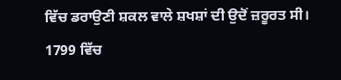ਵਿੱਚ ਡਰਾਉਣੀ ਸ਼ਕਲ ਵਾਲੇ ਸ਼ਖਸ਼ਾਂ ਦੀ ਉਦੋਂ ਜ਼ਰੂਰਤ ਸੀ।
1799 ਵਿੱਚ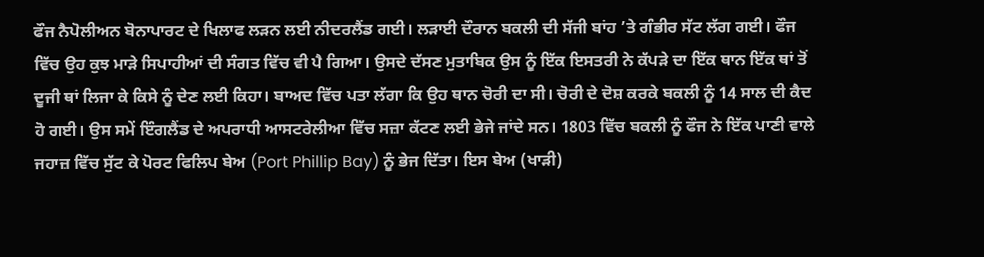ਫੌਜ ਨੈਪੋਲੀਅਨ ਬੋਨਾਪਾਰਟ ਦੇ ਖਿਲਾਫ ਲੜਨ ਲਈ ਨੀਦਰਲੈਂਡ ਗਈ। ਲੜਾਈ ਦੌਰਾਨ ਬਕਲੀ ਦੀ ਸੱਜੀ ਬਾਂਹ ’ਤੇ ਗੰਭੀਰ ਸੱਟ ਲੱਗ ਗਈ। ਫੌਜ ਵਿੱਚ ਉਹ ਕੁਝ ਮਾੜੇ ਸਿਪਾਹੀਆਂ ਦੀ ਸੰਗਤ ਵਿੱਚ ਵੀ ਪੈ ਗਿਆ। ਉਸਦੇ ਦੱਸਣ ਮੁਤਾਬਿਕ ਉਸ ਨੂੰ ਇੱਕ ਇਸਤਰੀ ਨੇ ਕੱਪੜੇ ਦਾ ਇੱਕ ਥਾਨ ਇੱਕ ਥਾਂ ਤੋਂ ਦੂਜੀ ਥਾਂ ਲਿਜਾ ਕੇ ਕਿਸੇ ਨੂੰ ਦੇਣ ਲਈ ਕਿਹਾ। ਬਾਅਦ ਵਿੱਚ ਪਤਾ ਲੱਗਾ ਕਿ ਉਹ ਥਾਨ ਚੋਰੀ ਦਾ ਸੀ। ਚੋਰੀ ਦੇ ਦੋਸ਼ ਕਰਕੇ ਬਕਲੀ ਨੂੰ 14 ਸਾਲ ਦੀ ਕੈਦ ਹੋ ਗਈ। ਉਸ ਸਮੇਂ ਇੰਗਲੈਂਡ ਦੇ ਅਪਰਾਧੀ ਆਸਟਰੇਲੀਆ ਵਿੱਚ ਸਜ਼ਾ ਕੱਟਣ ਲਈ ਭੇਜੇ ਜਾਂਦੇ ਸਨ। 1803 ਵਿੱਚ ਬਕਲੀ ਨੂੰ ਫੌਜ ਨੇ ਇੱਕ ਪਾਣੀ ਵਾਲੇ ਜਹਾਜ਼ ਵਿੱਚ ਸੁੱਟ ਕੇ ਪੋਰਟ ਫਿਲਿਪ ਬੇਅ (Port Phillip Bay) ਨੂੰ ਭੇਜ ਦਿੱਤਾ। ਇਸ ਬੇਅ (ਖਾੜੀ)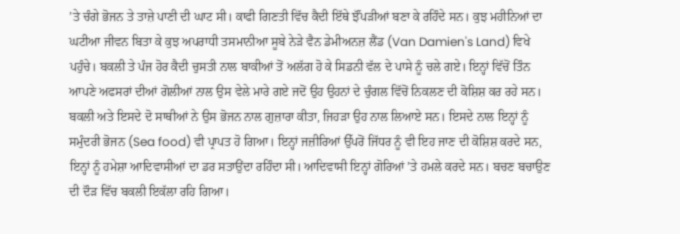’ਤੇ ਚੰਗੇ ਭੋਜਨ ਤੇ ਤਾਜ਼ੇ ਪਾਣੀ ਦੀ ਘਾਟ ਸੀ। ਕਾਫੀ ਗਿਣਤੀ ਵਿੱਚ ਕੈਦੀ ਇੱਥੇ ਝੌਂਪੜੀਆਂ ਬਣਾ ਕੇ ਰਹਿੰਦੇ ਸਨ। ਕੁਝ ਮਹੀਨਿਆਂ ਦਾ ਘਟੀਆ ਜੀਵਨ ਬਿਤਾ ਕੇ ਕੁਝ ਅਪਰਾਧੀ ਤਸਮਾਨੀਆ ਸੂਬੇ ਨੇੜੇ ਵੈਨ ਡੇਮੀਅਨਜ਼ ਲੈਂਡ (Van Damien's Land) ਵਿਖੇ ਪਹੁੰਚੇ। ਬਕਲੀ ਤੇ ਪੰਜ ਹੋਰ ਕੈਦੀ ਚੁਸਤੀ ਨਾਲ ਬਾਕੀਆਂ ਤੋਂ ਅਲੱਗ ਹੋ ਕੇ ਸਿਡਨੀ ਵੱਲ ਦੇ ਪਾਸੇ ਨੂੰ ਚਲੇ ਗਏ। ਇਨ੍ਹਾਂ ਵਿੱਚੋਂ ਤਿੰਨ ਆਪਣੇ ਅਫਸਰਾਂ ਦੀਆਂ ਗੋਲੀਆਂ ਨਾਲ ਉਸ ਵੇਲੇ ਮਾਰੇ ਗਏ ਜਦੋਂ ਉਹ ਉਹਨਾਂ ਦੇ ਚੁੰਗਲ ਵਿੱਚੋਂ ਨਿਕਲਣ ਦੀ ਕੋਸ਼ਿਸ਼ ਕਰ ਰਹੇ ਸਨ। ਬਕਲੀ ਅਤੇ ਇਸਦੇ ਦੋ ਸਾਥੀਆਂ ਨੇ ਉਸ ਭੋਜਨ ਨਾਲ ਗੁਜ਼ਾਰਾ ਕੀਤਾ, ਜਿਹੜਾ ਉਹ ਨਾਲ ਲਿਆਏ ਸਨ। ਇਸਦੇ ਨਾਲ ਇਨ੍ਹਾਂ ਨੂੰ ਸਮੁੰਦਰੀ ਭੋਜਨ (Sea food) ਵੀ ਪ੍ਰਾਪਤ ਹੋ ਗਿਆ। ਇਨ੍ਹਾਂ ਜਜ਼ੀਰਿਆਂ ਉੱਪਰੋਂ ਜਿੱਧਰ ਨੂੰ ਵੀ ਇਹ ਜਾਣ ਦੀ ਕੋਸ਼ਿਸ਼ ਕਰਦੇ ਸਨ, ਇਨ੍ਹਾਂ ਨੂੰ ਹਮੇਸ਼ਾ ਆਦਿਵਾਸੀਆਂ ਦਾ ਡਰ ਸਤਾਉਂਦਾ ਰਹਿੰਦਾ ਸੀ। ਆਦਿਵਾਸੀ ਇਨ੍ਹਾਂ ਗੋਰਿਆਂ ’ਤੇ ਹਮਲੇ ਕਰਦੇ ਸਨ। ਬਚਣ ਬਚਾਉਣ ਦੀ ਦੌੜ ਵਿੱਚ ਬਕਲੀ ਇਕੱਲਾ ਰਹਿ ਗਿਆ।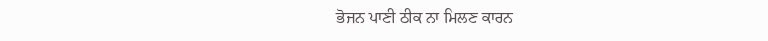ਭੋਜਨ ਪਾਣੀ ਠੀਕ ਨਾ ਮਿਲਣ ਕਾਰਨ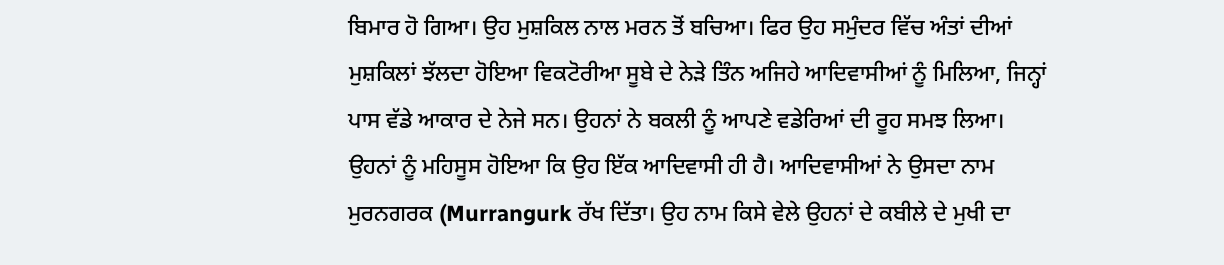ਬਿਮਾਰ ਹੋ ਗਿਆ। ਉਹ ਮੁਸ਼ਕਿਲ ਨਾਲ ਮਰਨ ਤੋਂ ਬਚਿਆ। ਫਿਰ ਉਹ ਸਮੁੰਦਰ ਵਿੱਚ ਅੰਤਾਂ ਦੀਆਂ ਮੁਸ਼ਕਿਲਾਂ ਝੱਲਦਾ ਹੋਇਆ ਵਿਕਟੋਰੀਆ ਸੂਬੇ ਦੇ ਨੇੜੇ ਤਿੰਨ ਅਜਿਹੇ ਆਦਿਵਾਸੀਆਂ ਨੂੰ ਮਿਲਿਆ, ਜਿਨ੍ਹਾਂ ਪਾਸ ਵੱਡੇ ਆਕਾਰ ਦੇ ਨੇਜੇ ਸਨ। ਉਹਨਾਂ ਨੇ ਬਕਲੀ ਨੂੰ ਆਪਣੇ ਵਡੇਰਿਆਂ ਦੀ ਰੂਹ ਸਮਝ ਲਿਆ। ਉਹਨਾਂ ਨੂੰ ਮਹਿਸੂਸ ਹੋਇਆ ਕਿ ਉਹ ਇੱਕ ਆਦਿਵਾਸੀ ਹੀ ਹੈ। ਆਦਿਵਾਸੀਆਂ ਨੇ ਉਸਦਾ ਨਾਮ ਮੁਰਨਗਰਕ (Murrangurk ਰੱਖ ਦਿੱਤਾ। ਉਹ ਨਾਮ ਕਿਸੇ ਵੇਲੇ ਉਹਨਾਂ ਦੇ ਕਬੀਲੇ ਦੇ ਮੁਖੀ ਦਾ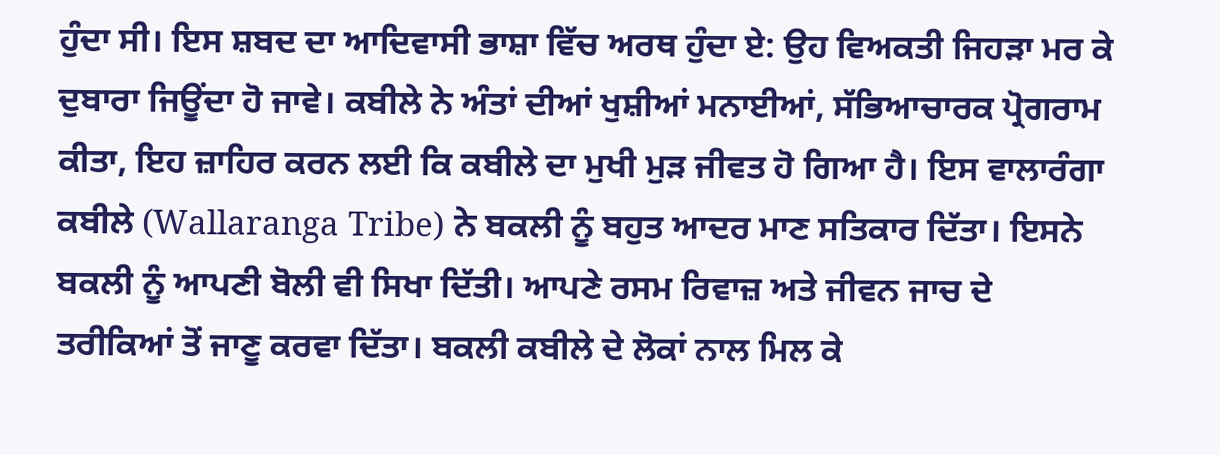ਹੁੰਦਾ ਸੀ। ਇਸ ਸ਼ਬਦ ਦਾ ਆਦਿਵਾਸੀ ਭਾਸ਼ਾ ਵਿੱਚ ਅਰਥ ਹੁੰਦਾ ਏ: ਉਹ ਵਿਅਕਤੀ ਜਿਹੜਾ ਮਰ ਕੇ ਦੁਬਾਰਾ ਜਿਊਂਦਾ ਹੋ ਜਾਵੇ। ਕਬੀਲੇ ਨੇ ਅੰਤਾਂ ਦੀਆਂ ਖੁਸ਼ੀਆਂ ਮਨਾਈਆਂ, ਸੱਭਿਆਚਾਰਕ ਪ੍ਰੋਗਰਾਮ ਕੀਤਾ, ਇਹ ਜ਼ਾਹਿਰ ਕਰਨ ਲਈ ਕਿ ਕਬੀਲੇ ਦਾ ਮੁਖੀ ਮੁੜ ਜੀਵਤ ਹੋ ਗਿਆ ਹੈ। ਇਸ ਵਾਲਾਰੰਗਾ ਕਬੀਲੇ (Wallaranga Tribe) ਨੇ ਬਕਲੀ ਨੂੰ ਬਹੁਤ ਆਦਰ ਮਾਣ ਸਤਿਕਾਰ ਦਿੱਤਾ। ਇਸਨੇ ਬਕਲੀ ਨੂੰ ਆਪਣੀ ਬੋਲੀ ਵੀ ਸਿਖਾ ਦਿੱਤੀ। ਆਪਣੇ ਰਸਮ ਰਿਵਾਜ਼ ਅਤੇ ਜੀਵਨ ਜਾਚ ਦੇ ਤਰੀਕਿਆਂ ਤੋਂ ਜਾਣੂ ਕਰਵਾ ਦਿੱਤਾ। ਬਕਲੀ ਕਬੀਲੇ ਦੇ ਲੋਕਾਂ ਨਾਲ ਮਿਲ ਕੇ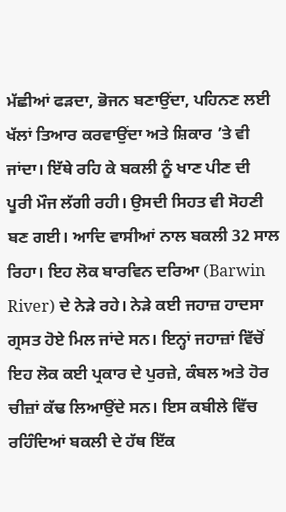ਮੱਛੀਆਂ ਫੜਦਾ, ਭੋਜਨ ਬਣਾਉਂਦਾ, ਪਹਿਨਣ ਲਈ ਖੱਲਾਂ ਤਿਆਰ ਕਰਵਾਉਂਦਾ ਅਤੇ ਸ਼ਿਕਾਰ ’ਤੇ ਵੀ ਜਾਂਦਾ। ਇੱਥੇ ਰਹਿ ਕੇ ਬਕਲੀ ਨੂੰ ਖਾਣ ਪੀਣ ਦੀ ਪੂਰੀ ਮੌਜ ਲੱਗੀ ਰਹੀ। ਉਸਦੀ ਸਿਹਤ ਵੀ ਸੋਹਣੀ ਬਣ ਗਈ। ਆਦਿ ਵਾਸੀਆਂ ਨਾਲ ਬਕਲੀ 32 ਸਾਲ ਰਿਹਾ। ਇਹ ਲੋਕ ਬਾਰਵਿਨ ਦਰਿਆ (Barwin River) ਦੇ ਨੇੜੇ ਰਹੇ। ਨੇੜੇ ਕਈ ਜਹਾਜ਼ ਹਾਦਸਾ ਗ੍ਰਸਤ ਹੋਏ ਮਿਲ ਜਾਂਦੇ ਸਨ। ਇਨ੍ਹਾਂ ਜਹਾਜ਼ਾਂ ਵਿੱਚੋਂ ਇਹ ਲੋਕ ਕਈ ਪ੍ਰਕਾਰ ਦੇ ਪੁਰਜ਼ੇ, ਕੰਬਲ ਅਤੇ ਹੋਰ ਚੀਜ਼ਾਂ ਕੱਢ ਲਿਆਉਂਦੇ ਸਨ। ਇਸ ਕਬੀਲੇ ਵਿੱਚ ਰਹਿੰਦਿਆਂ ਬਕਲੀ ਦੇ ਹੱਥ ਇੱਕ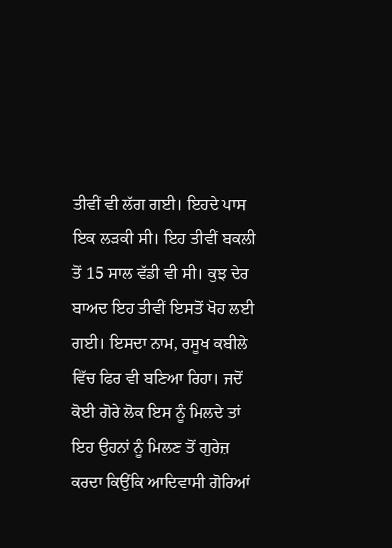ਤੀਵੀਂ ਵੀ ਲੱਗ ਗਈ। ਇਹਦੇ ਪਾਸ ਇਕ ਲੜਕੀ ਸੀ। ਇਹ ਤੀਵੀਂ ਬਕਲੀ ਤੋਂ 15 ਸਾਲ ਵੱਡੀ ਵੀ ਸੀ। ਕੁਝ ਦੇਰ ਬਾਅਦ ਇਹ ਤੀਵੀਂ ਇਸਤੋਂ ਖੋਹ ਲਈ ਗਈ। ਇਸਦਾ ਨਾਮ, ਰਸੂਖ ਕਬੀਲੇ ਵਿੱਚ ਫਿਰ ਵੀ ਬਣਿਆ ਰਿਹਾ। ਜਦੋਂ ਕੋਈ ਗੋਰੇ ਲੋਕ ਇਸ ਨੂੰ ਮਿਲਦੇ ਤਾਂ ਇਹ ਉਹਨਾਂ ਨੂੰ ਮਿਲਣ ਤੋਂ ਗੁਰੇਜ਼ ਕਰਦਾ ਕਿਉਂਕਿ ਆਦਿਵਾਸੀ ਗੋਰਿਆਂ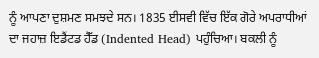ਨੂੰ ਆਪਣਾ ਦੁਸ਼ਮਣ ਸਮਝਦੇ ਸਨ। 1835 ਈਸਵੀ ਵਿੱਚ ਇੱਕ ਗੋਰੇ ਅਪਰਾਧੀਆਂ ਦਾ ਜਹਾਜ਼ ਇਡੈਂਟਡ ਹੈੱਡ (Indented Head) ਪਹੁੰਚਿਆ। ਬਕਲੀ ਨੂੰ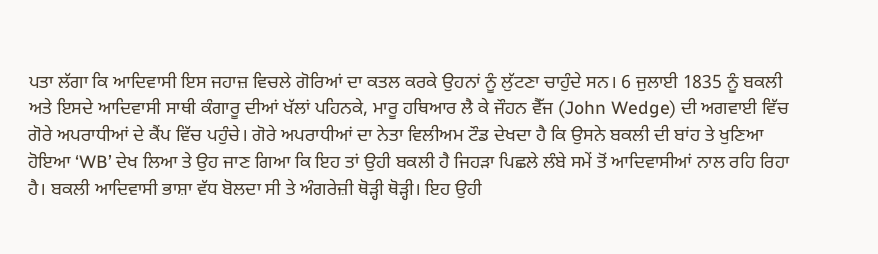ਪਤਾ ਲੱਗਾ ਕਿ ਆਦਿਵਾਸੀ ਇਸ ਜਹਾਜ਼ ਵਿਚਲੇ ਗੋਰਿਆਂ ਦਾ ਕਤਲ ਕਰਕੇ ਉਹਨਾਂ ਨੂੰ ਲੁੱਟਣਾ ਚਾਹੁੰਦੇ ਸਨ। 6 ਜੁਲਾਈ 1835 ਨੂੰ ਬਕਲੀ ਅਤੇ ਇਸਦੇ ਆਦਿਵਾਸੀ ਸਾਥੀ ਕੰਗਾਰੂ ਦੀਆਂ ਖੱਲਾਂ ਪਹਿਨਕੇ, ਮਾਰੂ ਹਥਿਆਰ ਲੈ ਕੇ ਜੌਹਨ ਵੈੱਜ (John Wedge) ਦੀ ਅਗਵਾਈ ਵਿੱਚ ਗੋਰੇ ਅਪਰਾਧੀਆਂ ਦੇ ਕੈਂਪ ਵਿੱਚ ਪਹੁੰਚੇ। ਗੋਰੇ ਅਪਰਾਧੀਆਂ ਦਾ ਨੇਤਾ ਵਿਲੀਅਮ ਟੌਡ ਦੇਖਦਾ ਹੈ ਕਿ ਉਸਨੇ ਬਕਲੀ ਦੀ ਬਾਂਹ ਤੇ ਖੁਣਿਆ ਹੋਇਆ ‘WB’ ਦੇਖ ਲਿਆ ਤੇ ਉਹ ਜਾਣ ਗਿਆ ਕਿ ਇਹ ਤਾਂ ਉਹੀ ਬਕਲੀ ਹੈ ਜਿਹੜਾ ਪਿਛਲੇ ਲੰਬੇ ਸਮੇਂ ਤੋਂ ਆਦਿਵਾਸੀਆਂ ਨਾਲ ਰਹਿ ਰਿਹਾ ਹੈ। ਬਕਲੀ ਆਦਿਵਾਸੀ ਭਾਸ਼ਾ ਵੱਧ ਬੋਲਦਾ ਸੀ ਤੇ ਅੰਗਰੇਜ਼ੀ ਥੋੜ੍ਹੀ ਥੋੜ੍ਹੀ। ਇਹ ਉਹੀ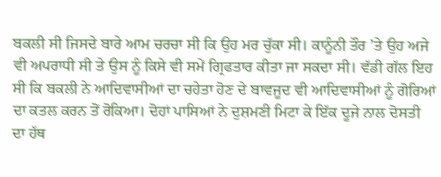ਬਕਲੀ ਸੀ ਜਿਸਦੇ ਬਾਰੇ ਆਮ ਚਰਚਾ ਸੀ ਕਿ ਉਹ ਮਰ ਚੁੱਕਾ ਸੀ। ਕਾਨੂੰਨੀ ਤੌਰ ’ਤੇ ਉਹ ਅਜੇ ਵੀ ਅਪਰਾਧੀ ਸੀ ਤੇ ਉਸ ਨੂੰ ਕਿਸੇ ਵੀ ਸਮੇਂ ਗ੍ਰਿਫਤਾਰ ਕੀਤਾ ਜਾ ਸਕਦਾ ਸੀ। ਵੱਡੀ ਗੱਲ ਇਹ ਸੀ ਕਿ ਬਕਲੀ ਨੇ ਆਦਿਵਾਸੀਆਂ ਦਾ ਚਹੇਤਾ ਹੋਣ ਦੇ ਬਾਵਜੂਦ ਵੀ ਆਦਿਵਾਸੀਆਂ ਨੂੰ ਗੋਰਿਆਂ ਦਾ ਕਤਲ ਕਰਨ ਤੋਂ ਰੋਕਿਆ। ਦੋਹਾਂ ਪਾਸਿਆਂ ਨੇ ਦੁਸ਼ਮਣੀ ਮਿਟਾ ਕੇ ਇੱਕ ਦੂਜੇ ਨਾਲ ਦੋਸਤੀ ਦਾ ਹੱਥ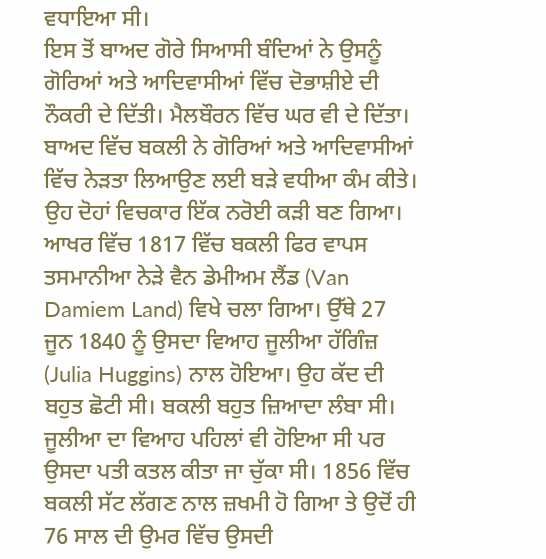ਵਧਾਇਆ ਸੀ।
ਇਸ ਤੋਂ ਬਾਅਦ ਗੋਰੇ ਸਿਆਸੀ ਬੰਦਿਆਂ ਨੇ ਉਸਨੂੰ ਗੋਰਿਆਂ ਅਤੇ ਆਦਿਵਾਸੀਆਂ ਵਿੱਚ ਦੋਭਾਸ਼ੀਏ ਦੀ ਨੌਕਰੀ ਦੇ ਦਿੱਤੀ। ਮੈਲਬੌਰਨ ਵਿੱਚ ਘਰ ਵੀ ਦੇ ਦਿੱਤਾ। ਬਾਅਦ ਵਿੱਚ ਬਕਲੀ ਨੇ ਗੋਰਿਆਂ ਅਤੇ ਆਦਿਵਾਸੀਆਂ ਵਿੱਚ ਨੇੜਤਾ ਲਿਆਉਣ ਲਈ ਬੜੇ ਵਧੀਆ ਕੰਮ ਕੀਤੇ। ਉਹ ਦੋਹਾਂ ਵਿਚਕਾਰ ਇੱਕ ਨਰੋਈ ਕੜੀ ਬਣ ਗਿਆ। ਆਖਰ ਵਿੱਚ 1817 ਵਿੱਚ ਬਕਲੀ ਫਿਰ ਵਾਪਸ ਤਸਮਾਨੀਆ ਨੇੜੇ ਵੈਨ ਡੇਮੀਅਮ ਲੈਂਡ (Van Damiem Land) ਵਿਖੇ ਚਲਾ ਗਿਆ। ਉੱਥੇ 27 ਜੂਨ 1840 ਨੂੰ ਉਸਦਾ ਵਿਆਹ ਜੂਲੀਆ ਹੱਗਿੰਜ਼ (Julia Huggins) ਨਾਲ ਹੋਇਆ। ਉਹ ਕੱਦ ਦੀ ਬਹੁਤ ਛੋਟੀ ਸੀ। ਬਕਲੀ ਬਹੁਤ ਜ਼ਿਆਦਾ ਲੰਬਾ ਸੀ। ਜੂਲੀਆ ਦਾ ਵਿਆਹ ਪਹਿਲਾਂ ਵੀ ਹੋਇਆ ਸੀ ਪਰ ਉਸਦਾ ਪਤੀ ਕਤਲ ਕੀਤਾ ਜਾ ਚੁੱਕਾ ਸੀ। 1856 ਵਿੱਚ ਬਕਲੀ ਸੱਟ ਲੱਗਣ ਨਾਲ ਜ਼ਖਮੀ ਹੋ ਗਿਆ ਤੇ ਉਦੋਂ ਹੀ 76 ਸਾਲ ਦੀ ਉਮਰ ਵਿੱਚ ਉਸਦੀ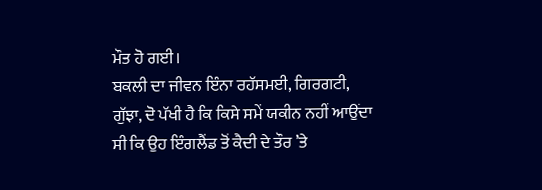ਮੌਤ ਹੋ ਗਈ।
ਬਕਲੀ ਦਾ ਜੀਵਨ ਇੰਨਾ ਰਹੱਸਮਈ, ਗਿਰਗਟੀ, ਗੁੱਝਾ, ਦੋ ਪੱਖੀ ਹੈ ਕਿ ਕਿਸੇ ਸਮੇਂ ਯਕੀਨ ਨਹੀਂ ਆਉਂਦਾ ਸੀ ਕਿ ਉਹ ਇੰਗਲੈਂਡ ਤੋਂ ਕੈਦੀ ਦੇ ਤੌਰ ’ਤੇ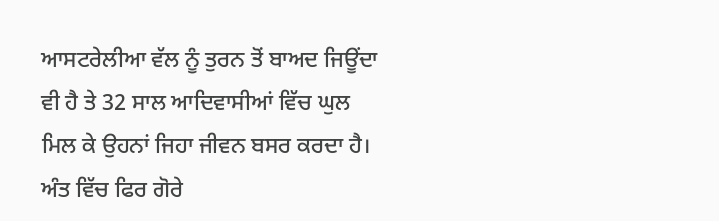ਆਸਟਰੇਲੀਆ ਵੱਲ ਨੂੰ ਤੁਰਨ ਤੋਂ ਬਾਅਦ ਜਿਊਂਦਾ ਵੀ ਹੈ ਤੇ 32 ਸਾਲ ਆਦਿਵਾਸੀਆਂ ਵਿੱਚ ਘੁਲ ਮਿਲ ਕੇ ਉਹਨਾਂ ਜਿਹਾ ਜੀਵਨ ਬਸਰ ਕਰਦਾ ਹੈ। ਅੰਤ ਵਿੱਚ ਫਿਰ ਗੋਰੇ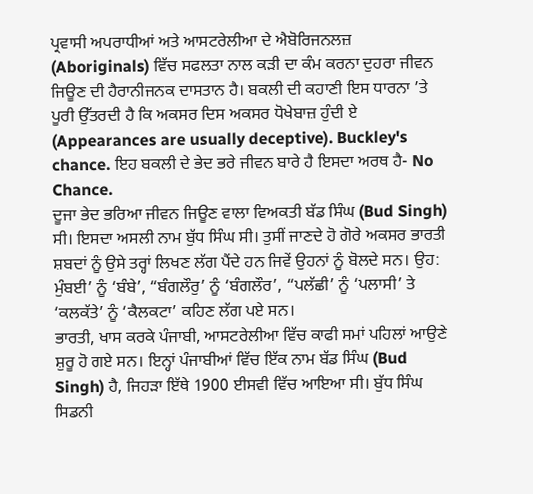ਪ੍ਰਵਾਸੀ ਅਪਰਾਧੀਆਂ ਅਤੇ ਆਸਟਰੇਲੀਆ ਦੇ ਐਬੋਰਿਜਨਲਜ਼ (Aboriginals) ਵਿੱਚ ਸਫਲਤਾ ਨਾਲ ਕੜੀ ਦਾ ਕੰਮ ਕਰਨਾ ਦੁਹਰਾ ਜੀਵਨ ਜਿਊਣ ਦੀ ਹੈਰਾਨੀਜਨਕ ਦਾਸਤਾਨ ਹੈ। ਬਕਲੀ ਦੀ ਕਹਾਣੀ ਇਸ ਧਾਰਨਾ ’ਤੇ ਪੂਰੀ ਉੱਤਰਦੀ ਹੈ ਕਿ ਅਕਸਰ ਦਿਸ ਅਕਸਰ ਧੋਖੇਬਾਜ਼ ਹੁੰਦੀ ਏ (Appearances are usually deceptive). Buckley's chance. ਇਹ ਬਕਲੀ ਦੇ ਭੇਦ ਭਰੇ ਜੀਵਨ ਬਾਰੇ ਹੈ ਇਸਦਾ ਅਰਥ ਹੈ- No Chance.
ਦੂਜਾ ਭੇਦ ਭਰਿਆ ਜੀਵਨ ਜਿਊਣ ਵਾਲਾ ਵਿਅਕਤੀ ਬੱਡ ਸਿੰਘ (Bud Singh) ਸੀ। ਇਸਦਾ ਅਸਲੀ ਨਾਮ ਬੁੱਧ ਸਿੰਘ ਸੀ। ਤੁਸੀਂ ਜਾਣਦੇ ਹੋ ਗੋਰੇ ਅਕਸਰ ਭਾਰਤੀ ਸ਼ਬਦਾਂ ਨੂੰ ਉਸੇ ਤਰ੍ਹਾਂ ਲਿਖਣ ਲੱਗ ਪੈਂਦੇ ਹਨ ਜਿਵੇਂ ਉਹਨਾਂ ਨੂੰ ਬੋਲਦੇ ਸਨ। ਉਹ: ਮੁੰਬਈ’ ਨੂੰ ‘ਬੰਬੇ’, “ਬੰਗਲੌਰੁ’ ਨੂੰ ‘ਬੰਗਲੌਰ’, “ਪਲੱਛੀ’ ਨੂੰ ‘ਪਲਾਸੀ’ ਤੇ ‘ਕਲਕੱਤੇ’ ਨੂੰ ‘ਕੈਲਕਟਾ’ ਕਹਿਣ ਲੱਗ ਪਏ ਸਨ।
ਭਾਰਤੀ, ਖਾਸ ਕਰਕੇ ਪੰਜਾਬੀ, ਆਸਟਰੇਲੀਆ ਵਿੱਚ ਕਾਫੀ ਸਮਾਂ ਪਹਿਲਾਂ ਆਉਣੇ ਸ਼ੁਰੂ ਹੋ ਗਏ ਸਨ। ਇਨ੍ਹਾਂ ਪੰਜਾਬੀਆਂ ਵਿੱਚ ਇੱਕ ਨਾਮ ਬੱਡ ਸਿੰਘ (Bud Singh) ਹੈ, ਜਿਹੜਾ ਇੱਥੇ 1900 ਈਸਵੀ ਵਿੱਚ ਆਇਆ ਸੀ। ਬੁੱਧ ਸਿੰਘ ਸਿਡਨੀ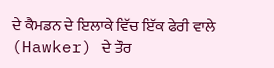ਦੇ ਕੈਮਡਨ ਦੇ ਇਲਾਕੇ ਵਿੱਚ ਇੱਕ ਫੇਰੀ ਵਾਲੇ (Hawker) ਦੇ ਤੌਰ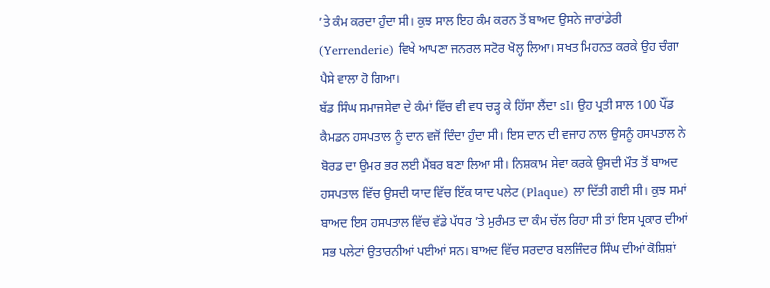’ਤੇ ਕੰਮ ਕਰਦਾ ਹੁੰਦਾ ਸੀ। ਕੁਝ ਸਾਲ ਇਹ ਕੰਮ ਕਰਨ ਤੋਂ ਬਾਅਦ ਉਸਨੇ ਜਾਰਾਂਡੇਰੀ (Yerrenderie) ਵਿਖੇ ਆਪਣਾ ਜਨਰਲ ਸਟੋਰ ਖੋਲ੍ਹ ਲਿਆ। ਸਖਤ ਮਿਹਨਤ ਕਰਕੇ ਉਹ ਚੰਗਾ ਪੈਸੇ ਵਾਲਾ ਹੋ ਗਿਆ।
ਬੱਡ ਸਿੰਘ ਸਮਾਜਸੇਵਾ ਦੇ ਕੰਮਾਂ ਵਿੱਚ ਵੀ ਵਧ ਚੜ੍ਹ ਕੇ ਹਿੱਸਾ ਲੈਂਦਾ sI। ਉਹ ਪ੍ਰਤੀ ਸਾਲ 100 ਪੌਂਡ ਕੈਮਡਨ ਹਸਪਤਾਲ ਨੂੰ ਦਾਨ ਵਜੋਂ ਦਿੰਦਾ ਹੁੰਦਾ ਸੀ। ਇਸ ਦਾਨ ਦੀ ਵਜਾਹ ਨਾਲ ਉਸਨੂੰ ਹਸਪਤਾਲ ਨੇ ਬੋਰਡ ਦਾ ਉਮਰ ਭਰ ਲਈ ਮੈਂਬਰ ਬਣਾ ਲਿਆ ਸੀ। ਨਿਸ਼ਕਾਮ ਸੇਵਾ ਕਰਕੇ ਉਸਦੀ ਮੌਤ ਤੋਂ ਬਾਅਦ ਹਸਪਤਾਲ ਵਿੱਚ ਉਸਦੀ ਯਾਦ ਵਿੱਚ ਇੱਕ ਯਾਦ ਪਲੇਟ (Plaque) ਲਾ ਦਿੱਤੀ ਗਈ ਸੀ। ਕੁਝ ਸਮਾਂ ਬਾਅਦ ਇਸ ਹਸਪਤਾਲ ਵਿੱਚ ਵੱਡੇ ਪੱਧਰ ’ਤੇ ਮੁਰੰਮਤ ਦਾ ਕੰਮ ਚੱਲ ਰਿਹਾ ਸੀ ਤਾਂ ਇਸ ਪ੍ਰਕਾਰ ਦੀਆਂ ਸਭ ਪਲੇਟਾਂ ਉਤਾਰਨੀਆਂ ਪਈਆਂ ਸਨ। ਬਾਅਦ ਵਿੱਚ ਸਰਦਾਰ ਬਲਜਿੰਦਰ ਸਿੰਘ ਦੀਆਂ ਕੋਸ਼ਿਸ਼ਾਂ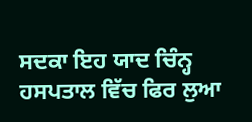ਸਦਕਾ ਇਹ ਯਾਦ ਚਿੰਨ੍ਹ ਹਸਪਤਾਲ ਵਿੱਚ ਫਿਰ ਲੁਆ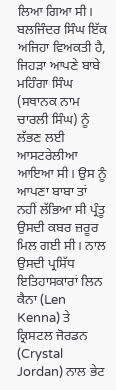ਲਿਆ ਗਿਆ ਸੀ। ਬਲਜਿੰਦਰ ਸਿੰਘ ਇੱਕ ਅਜਿਹਾ ਵਿਅਕਤੀ ਹੈ, ਜਿਹੜਾ ਆਪਣੇ ਬਾਬੇ ਮਹਿੰਗਾ ਸਿੰਘ (ਸਥਾਨਕ ਨਾਮ ਚਾਰਲੀ ਸਿੰਘ) ਨੂੰ ਲੱਭਣ ਲਈ ਆਸਟਰੇਲੀਆ ਆਇਆ ਸੀ। ਉਸ ਨੂੰ ਆਪਣਾ ਬਾਬਾ ਤਾਂ ਨਹੀਂ ਲੱਭਿਆ ਸੀ ਪ੍ਰੰਤੂ ਉਸਦੀ ਕਬਰ ਜ਼ਰੂਰ ਮਿਲ ਗਈ ਸੀ। ਨਾਲ ਉਸਦੀ ਪ੍ਰਸਿੱਧ ਇਤਿਹਾਸਕਾਰਾਂ ਲਿਨ ਕੈਨਾ (Len Kenna) ਤੇ ਕ੍ਰਿਸਟਲ ਜੋਰਡਨ (Crystal Jordan) ਨਾਲ ਭੇਟ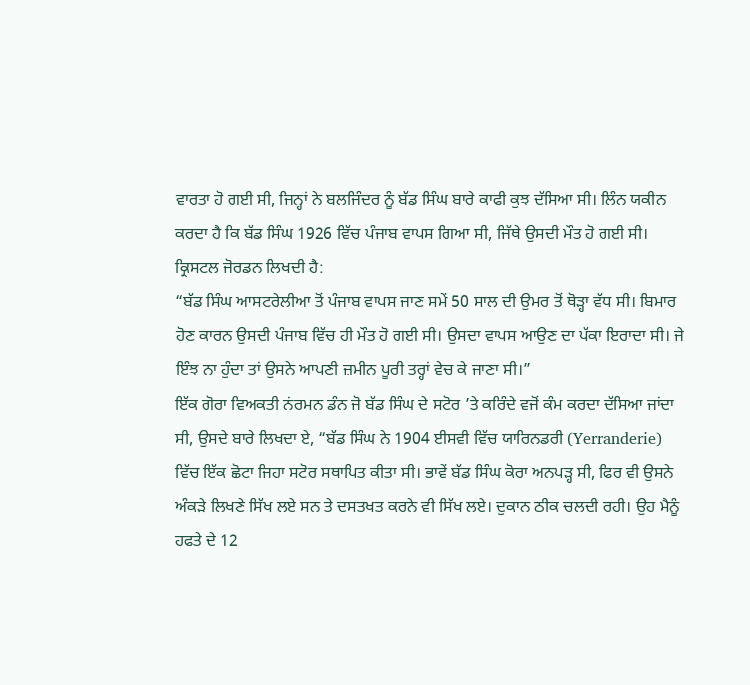ਵਾਰਤਾ ਹੋ ਗਈ ਸੀ, ਜਿਨ੍ਹਾਂ ਨੇ ਬਲਜਿੰਦਰ ਨੂੰ ਬੱਡ ਸਿੰਘ ਬਾਰੇ ਕਾਫੀ ਕੁਝ ਦੱਸਿਆ ਸੀ। ਲਿੰਨ ਯਕੀਨ ਕਰਦਾ ਹੈ ਕਿ ਬੱਡ ਸਿੰਘ 1926 ਵਿੱਚ ਪੰਜਾਬ ਵਾਪਸ ਗਿਆ ਸੀ, ਜਿੱਥੇ ਉਸਦੀ ਮੌਤ ਹੋ ਗਈ ਸੀ। ਕ੍ਰਿਸਟਲ ਜੋਰਡਨ ਲਿਖਦੀ ਹੈ:
“ਬੱਡ ਸਿੰਘ ਆਸਟਰੇਲੀਆ ਤੋਂ ਪੰਜਾਬ ਵਾਪਸ ਜਾਣ ਸਮੇਂ 50 ਸਾਲ ਦੀ ਉਮਰ ਤੋਂ ਥੋੜ੍ਹਾ ਵੱਧ ਸੀ। ਬਿਮਾਰ ਹੋਣ ਕਾਰਨ ਉਸਦੀ ਪੰਜਾਬ ਵਿੱਚ ਹੀ ਮੌਤ ਹੋ ਗਈ ਸੀ। ਉਸਦਾ ਵਾਪਸ ਆਉਣ ਦਾ ਪੱਕਾ ਇਰਾਦਾ ਸੀ। ਜੇ ਇੰਝ ਨਾ ਹੁੰਦਾ ਤਾਂ ਉਸਨੇ ਆਪਣੀ ਜ਼ਮੀਨ ਪੂਰੀ ਤਰ੍ਹਾਂ ਵੇਚ ਕੇ ਜਾਣਾ ਸੀ।”
ਇੱਕ ਗੋਰਾ ਵਿਅਕਤੀ ਨਂਰਮਨ ਡੰਨ ਜੋ ਬੱਡ ਸਿੰਘ ਦੇ ਸਟੋਰ ’ਤੇ ਕਰਿੰਦੇ ਵਜੋਂ ਕੰਮ ਕਰਦਾ ਦੱਸਿਆ ਜਾਂਦਾ ਸੀ, ਉਸਦੇ ਬਾਰੇ ਲਿਖਦਾ ਏ, “ਬੱਡ ਸਿੰਘ ਨੇ 1904 ਈਸਵੀ ਵਿੱਚ ਯਾਰਿਨਡਰੀ (Yerranderie) ਵਿੱਚ ਇੱਕ ਛੋਟਾ ਜਿਹਾ ਸਟੋਰ ਸਥਾਪਿਤ ਕੀਤਾ ਸੀ। ਭਾਵੇਂ ਬੱਡ ਸਿੰਘ ਕੋਰਾ ਅਨਪੜ੍ਹ ਸੀ, ਫਿਰ ਵੀ ਉਸਨੇ ਅੰਕੜੇ ਲਿਖਣੇ ਸਿੱਖ ਲਏ ਸਨ ਤੇ ਦਸਤਖਤ ਕਰਨੇ ਵੀ ਸਿੱਖ ਲਏ। ਦੁਕਾਨ ਠੀਕ ਚਲਦੀ ਰਹੀ। ਉਹ ਮੈਨੂੰ ਹਫਤੇ ਦੇ 12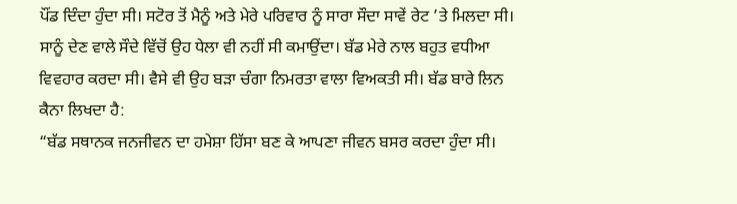ਪੌਂਡ ਦਿੰਦਾ ਹੁੰਦਾ ਸੀ। ਸਟੋਰ ਤੋਂ ਮੈਨੂੰ ਅਤੇ ਮੇਰੇ ਪਰਿਵਾਰ ਨੂੰ ਸਾਰਾ ਸੌਦਾ ਸਾਵੇਂ ਰੇਟ ’ਤੇ ਮਿਲਦਾ ਸੀ। ਸਾਨੂੰ ਦੇਣ ਵਾਲੇ ਸੌਦੇ ਵਿੱਚੋਂ ਉਹ ਧੇਲਾ ਵੀ ਨਹੀਂ ਸੀ ਕਮਾਉਂਦਾ। ਬੱਡ ਮੇਰੇ ਨਾਲ ਬਹੁਤ ਵਧੀਆ ਵਿਵਹਾਰ ਕਰਦਾ ਸੀ। ਵੈਸੇ ਵੀ ਉਹ ਬੜਾ ਚੰਗਾ ਨਿਮਰਤਾ ਵਾਲਾ ਵਿਅਕਤੀ ਸੀ। ਬੱਡ ਬਾਰੇ ਲਿਨ ਕੈਨਾ ਲਿਖਦਾ ਹੈ:
“ਬੱਡ ਸਥਾਨਕ ਜਨਜੀਵਨ ਦਾ ਹਮੇਸ਼ਾ ਹਿੱਸਾ ਬਣ ਕੇ ਆਪਣਾ ਜੀਵਨ ਬਸਰ ਕਰਦਾ ਹੁੰਦਾ ਸੀ।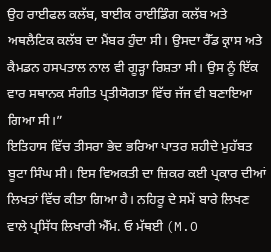ਉਹ ਰਾਈਫਲ ਕਲੱਬ, ਬਾਈਕ ਰਾਈਡਿੰਗ ਕਲੱਬ ਅਤੇ ਅਥਲੈਟਿਕ ਕਲੱਬ ਦਾ ਮੈਂਬਰ ਹੁੰਦਾ ਸੀ। ਉਸਦਾ ਰੈੱਡ ਕ੍ਰਾਸ ਅਤੇ ਕੈਮਡਨ ਹਸਪਤਾਲ ਨਾਲ ਵੀ ਗੂੜ੍ਹਾ ਰਿਸ਼ਤਾ ਸੀ। ਉਸ ਨੂੰ ਇੱਕ ਵਾਰ ਸਥਾਨਕ ਸੰਗੀਤ ਪ੍ਰਤੀਯੋਗਤਾ ਵਿੱਚ ਜੱਜ ਵੀ ਬਣਾਇਆ ਗਿਆ ਸੀ।”
ਇਤਿਹਾਸ ਵਿੱਚ ਤੀਸਰਾ ਭੇਦ ਭਰਿਆ ਪਾਤਰ ਸ਼ਹੀਦੇ ਮੁਹੱਬਤ ਬੂਟਾ ਸਿੰਘ ਸੀ। ਇਸ ਵਿਅਕਤੀ ਦਾ ਜ਼ਿਕਰ ਕਈ ਪ੍ਰਕਾਰ ਦੀਆਂ ਲਿਖਤਾਂ ਵਿੱਚ ਕੀਤਾ ਗਿਆ ਹੈ। ਨਹਿਰੂ ਦੇ ਸਮੇਂ ਬਾਰੇ ਲਿਖਣ ਵਾਲੇ ਪ੍ਰਸਿੱਧ ਲਿਖਾਰੀ ਐੱਮ. ਓ ਮੱਥਈ (M.O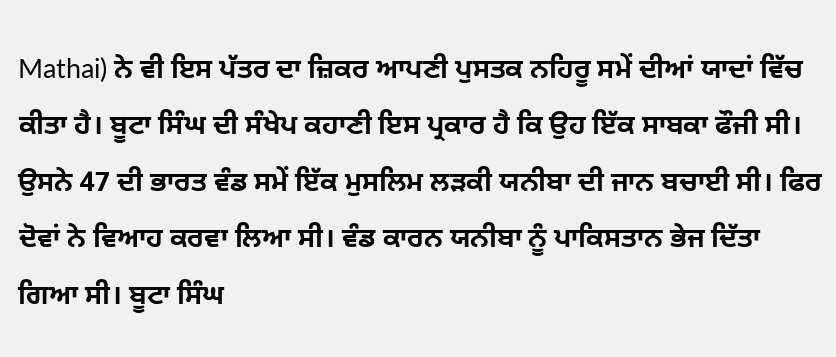Mathai) ਨੇ ਵੀ ਇਸ ਪੱਤਰ ਦਾ ਜ਼ਿਕਰ ਆਪਣੀ ਪੁਸਤਕ ਨਹਿਰੂ ਸਮੇਂ ਦੀਆਂ ਯਾਦਾਂ ਵਿੱਚ ਕੀਤਾ ਹੈ। ਬੂਟਾ ਸਿੰਘ ਦੀ ਸੰਖੇਪ ਕਹਾਣੀ ਇਸ ਪ੍ਰਕਾਰ ਹੈ ਕਿ ਉਹ ਇੱਕ ਸਾਬਕਾ ਫੌਜੀ ਸੀ। ਉਸਨੇ 47 ਦੀ ਭਾਰਤ ਵੰਡ ਸਮੇਂ ਇੱਕ ਮੁਸਲਿਮ ਲੜਕੀ ਯਨੀਬਾ ਦੀ ਜਾਨ ਬਚਾਈ ਸੀ। ਫਿਰ ਦੋਵਾਂ ਨੇ ਵਿਆਹ ਕਰਵਾ ਲਿਆ ਸੀ। ਵੰਡ ਕਾਰਨ ਯਨੀਬਾ ਨੂੰ ਪਾਕਿਸਤਾਨ ਭੇਜ ਦਿੱਤਾ ਗਿਆ ਸੀ। ਬੂਟਾ ਸਿੰਘ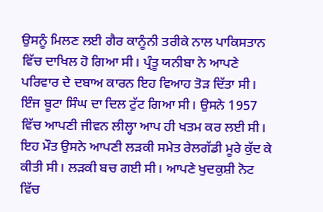ਉਸਨੂੰ ਮਿਲਣ ਲਈ ਗੈਰ ਕਾਨੂੰਨੀ ਤਰੀਕੇ ਨਾਲ ਪਾਕਿਸਤਾਨ ਵਿੱਚ ਦਾਖਿਲ ਹੋ ਗਿਆ ਸੀ। ਪ੍ਰੰਤੂ ਯਨੀਬਾ ਨੇ ਆਪਣੇ ਪਰਿਵਾਰ ਦੇ ਦਬਾਅ ਕਾਰਨ ਇਹ ਵਿਆਹ ਤੋੜ ਦਿੱਤਾ ਸੀ। ਇੰਜ ਬੂਟਾ ਸਿੰਘ ਦਾ ਦਿਲ ਟੁੱਟ ਗਿਆ ਸੀ। ਉਸਨੇ 1957 ਵਿੱਚ ਆਪਣੀ ਜੀਵਨ ਲੀਲ੍ਹਾ ਆਪ ਹੀ ਖਤਮ ਕਰ ਲਈ ਸੀ। ਇਹ ਮੌਤ ਉਸਨੇ ਆਪਣੀ ਲੜਕੀ ਸਮੇਤ ਰੇਲਗੱਡੀ ਮੂਰੇ ਕੁੱਦ ਕੇ ਕੀਤੀ ਸੀ। ਲੜਕੀ ਬਚ ਗਈ ਸੀ। ਆਪਣੇ ਖੁਦਕੁਸ਼ੀ ਨੋਟ ਵਿੱਚ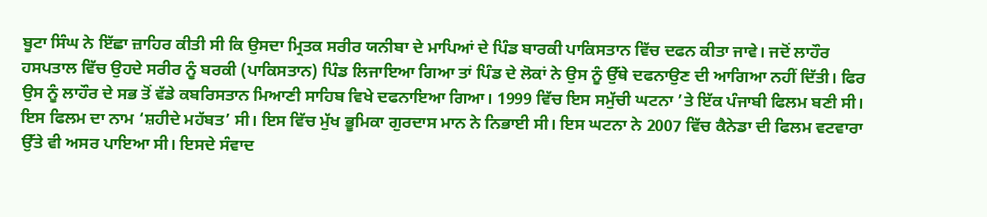ਬੂਟਾ ਸਿੰਘ ਨੇ ਇੱਛਾ ਜ਼ਾਹਿਰ ਕੀਤੀ ਸੀ ਕਿ ਉਸਦਾ ਮ੍ਰਿਤਕ ਸਰੀਰ ਯਨੀਬਾ ਦੇ ਮਾਪਿਆਂ ਦੇ ਪਿੰਡ ਬਾਰਕੀ ਪਾਕਿਸਤਾਨ ਵਿੱਚ ਦਫਨ ਕੀਤਾ ਜਾਵੇ। ਜਦੋਂ ਲਾਹੌਰ ਹਸਪਤਾਲ ਵਿੱਚ ਉਹਦੇ ਸਰੀਰ ਨੂੰ ਬਰਕੀ (ਪਾਕਿਸਤਾਨ) ਪਿੰਡ ਲਿਜਾਇਆ ਗਿਆ ਤਾਂ ਪਿੰਡ ਦੇ ਲੋਕਾਂ ਨੇ ਉਸ ਨੂੰ ਉੱਥੇ ਦਫਨਾਉਣ ਦੀ ਆਗਿਆ ਨਹੀਂ ਦਿੱਤੀ। ਫਿਰ ਉਸ ਨੂੰ ਲਾਹੌਰ ਦੇ ਸਭ ਤੋਂ ਵੱਡੇ ਕਬਰਿਸਤਾਨ ਮਿਆਣੀ ਸਾਹਿਬ ਵਿਖੇ ਦਫਨਾਇਆ ਗਿਆ। 1999 ਵਿੱਚ ਇਸ ਸਮੁੱਚੀ ਘਟਨਾ ’ਤੇ ਇੱਕ ਪੰਜਾਬੀ ਫਿਲਮ ਬਣੀ ਸੀ। ਇਸ ਫਿਲਮ ਦਾ ਨਾਮ ‘ਸ਼ਹੀਦੇ ਮਹੱਬਤ’ ਸੀ। ਇਸ ਵਿੱਚ ਮੁੱਖ ਭੂਮਿਕਾ ਗੁਰਦਾਸ ਮਾਨ ਨੇ ਨਿਭਾਈ ਸੀ। ਇਸ ਘਟਨਾ ਨੇ 2007 ਵਿੱਚ ਕੈਨੇਡਾ ਦੀ ਫਿਲਮ ਵਟਵਾਰਾ ਉੱਤੇ ਵੀ ਅਸਰ ਪਾਇਆ ਸੀ। ਇਸਦੇ ਸੰਵਾਦ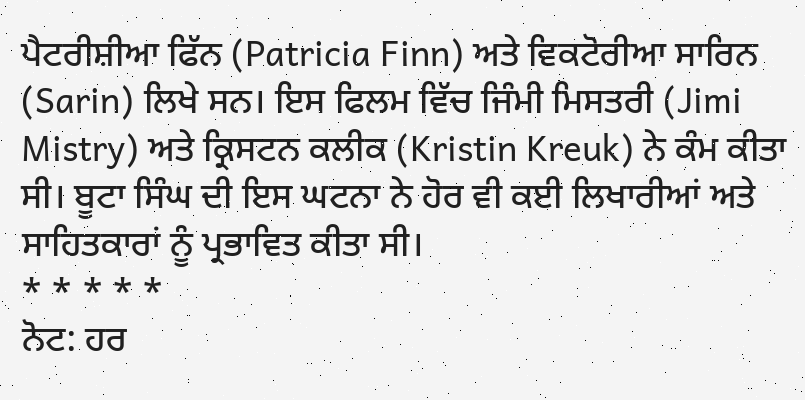ਪੈਟਰੀਸ਼ੀਆ ਫਿੱਨ (Patricia Finn) ਅਤੇ ਵਿਕਟੋਰੀਆ ਸਾਰਿਨ (Sarin) ਲਿਖੇ ਸਨ। ਇਸ ਫਿਲਮ ਵਿੱਚ ਜਿੰਮੀ ਮਿਸਤਰੀ (Jimi Mistry) ਅਤੇ ਕ੍ਰਿਸਟਨ ਕਲੀਕ (Kristin Kreuk) ਨੇ ਕੰਮ ਕੀਤਾ ਸੀ। ਬੂਟਾ ਸਿੰਘ ਦੀ ਇਸ ਘਟਨਾ ਨੇ ਹੋਰ ਵੀ ਕਈ ਲਿਖਾਰੀਆਂ ਅਤੇ ਸਾਹਿਤਕਾਰਾਂ ਨੂੰ ਪ੍ਰਭਾਵਿਤ ਕੀਤਾ ਸੀ।
* * * * *
ਨੋਟ: ਹਰ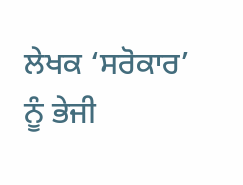ਲੇਖਕ ‘ਸਰੋਕਾਰ’ ਨੂੰ ਭੇਜੀ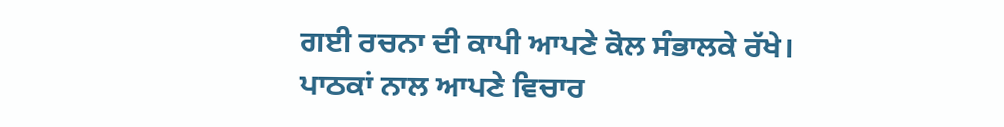ਗਈ ਰਚਨਾ ਦੀ ਕਾਪੀ ਆਪਣੇ ਕੋਲ ਸੰਭਾਲਕੇ ਰੱਖੇ।
ਪਾਠਕਾਂ ਨਾਲ ਆਪਣੇ ਵਿਚਾਰ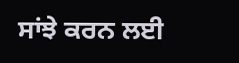ਸਾਂਝੇ ਕਰਨ ਲਈ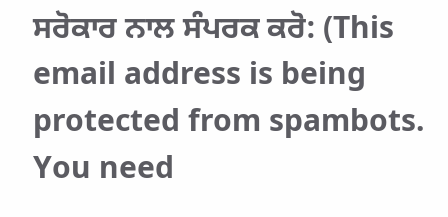ਸਰੋਕਾਰ ਨਾਲ ਸੰਪਰਕ ਕਰੋ: (This email address is being protected from spambots. You need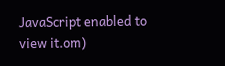JavaScript enabled to view it.om)